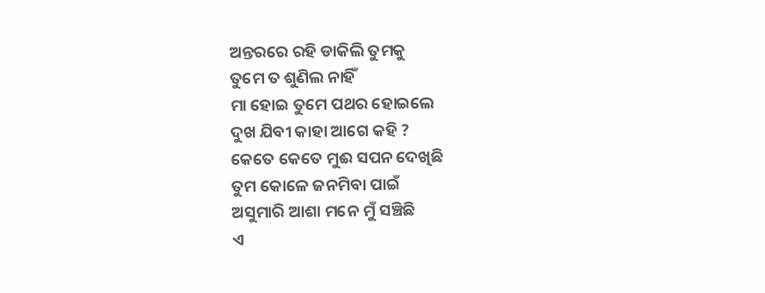ଅନ୍ତରରେ ରହି ଡାକିଲି ତୁମକୁ
ତୁମେ ତ ଶୁଣିଲ ନାହିଁ
ମା ହୋଇ ତୁମେ ପଥର ହୋଇଲେ
ଦୁଖ ଯିବୀ କାହା ଆଗେ କହି ?
କେତେ କେତେ ମୁଈ ସପନ ଦେଖିଛି
ତୁମ କୋଳେ ଜନମିବା ପାଇଁ
ଅସୁମାରି ଆଶା ମନେ ମୁଁ ସଞ୍ଚିଛି
ଏ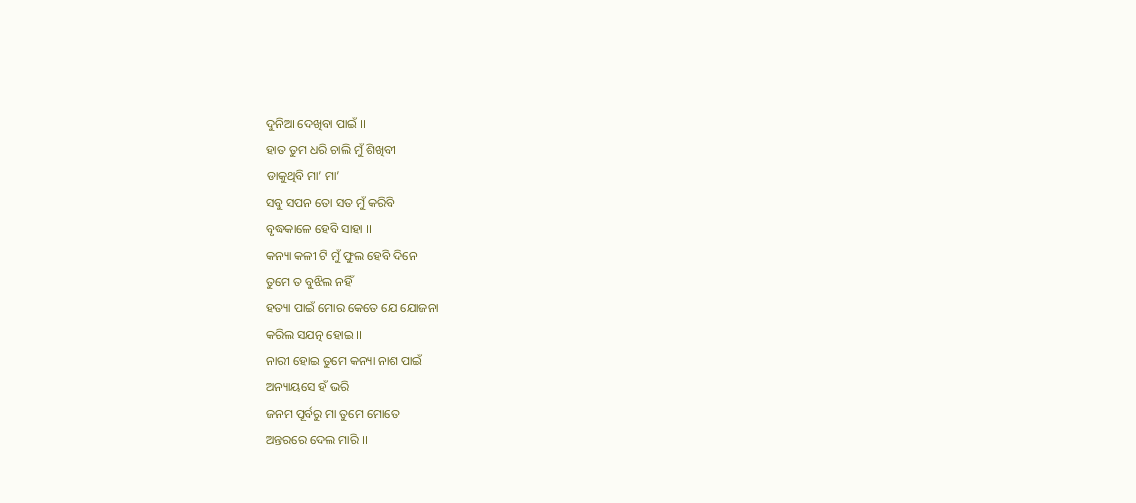ଦୁନିଆ ଦେଖିବା ପାଇଁ ।।
ହାତ ତୁମ ଧରି ଚାଲି ମୁଁ ଶିଖିବୀ
ଡାକୁଥିବି ମା’ ମା’
ସବୁ ସପନ ତୋ ସତ ମୁଁ କରିବି
ବୃଦ୍ଧକାଳେ ହେବି ସାହା ।।
କନ୍ୟା କଳୀ ଟି ମୁଁ ଫୁଲ ହେବି ଦିନେ
ତୁମେ ତ ବୁଝିଲ ନହିଁ
ହତ୍ୟା ପାଇଁ ମୋର କେତେ ଯେ ଯୋଜନା
କରିଲ ସଯତ୍ନ ହୋଇ ।।
ନାରୀ ହୋଇ ତୁମେ କନ୍ୟା ନାଶ ପାଇଁ
ଅନ୍ୟାୟସେ ହଁ ଭରି
ଜନମ ପୂର୍ବରୁ ମା ତୁମେ ମୋତେ
ଅନ୍ତରରେ ଦେଲ ମାରି ।।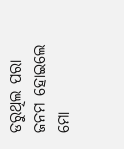ଡରୁଥିଲ ପରା ଜନମ ହୋଇଲେ
ମୋ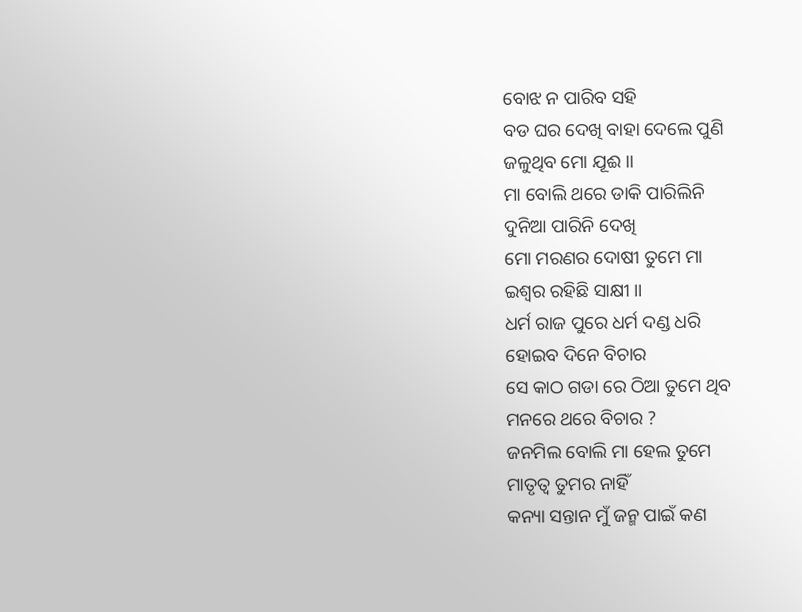ବୋଝ ନ ପାରିବ ସହି
ବଡ ଘର ଦେଖି ବାହା ଦେଲେ ପୁଣି
ଜଳୁଥିବ ମୋ ଯୂଈ ।।
ମା ବୋଲି ଥରେ ଡାକି ପାରିଲିନି
ଦୁନିଆ ପାରିନି ଦେଖି
ମୋ ମରଣର ଦୋଷୀ ତୁମେ ମା
ଇଶ୍ଵର ରହିଛି ସାକ୍ଷୀ ।।
ଧର୍ମ ରାଜ ପୁରେ ଧର୍ମ ଦଣ୍ଡ ଧରି
ହୋଇବ ଦିନେ ବିଚାର
ସେ କାଠ ଗଡା ରେ ଠିଆ ତୁମେ ଥିବ
ମନରେ ଥରେ ବିଚାର ?
ଜନମିଲ ବୋଲି ମା ହେଲ ତୁମେ
ମାତୃତ୍ଵ ତୁମର ନାହିଁ
କନ୍ୟା ସନ୍ତାନ ମୁଁ ଜନ୍ମ ପାଇଁ କଣ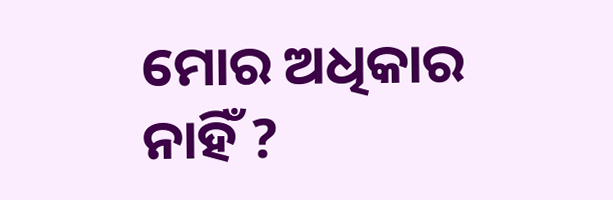ମୋର ଅଧିକାର ନାହିଁ ?